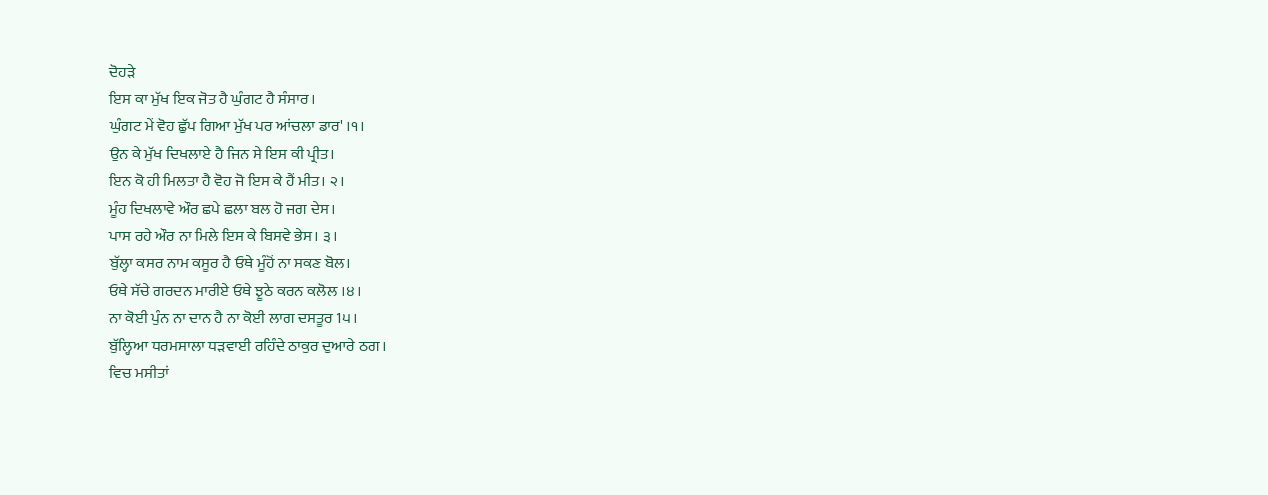ਦੋਹੜੇ
ਇਸ ਕਾ ਮੁੱਖ ਇਕ ਜੋਤ ਹੈ ਘੁੰਗਟ ਹੈ ਸੰਸਾਰ।
ਘੁੰਗਟ ਮੇਂ ਵੋਹ ਛੁੱਪ ਗਿਆ ਮੁੱਖ ਪਰ ਆਂਚਲਾ ਡਾਰ' ।੧।
ਉਨ ਕੇ ਮੁੱਖ ਦਿਖਲਾਏ ਹੈ ਜਿਨ ਸੇ ਇਸ ਕੀ ਪ੍ਰੀਤ।
ਇਨ ਕੋ ਹੀ ਮਿਲਤਾ ਹੈ ਵੋਹ ਜੋ ਇਸ ਕੇ ਹੈਂ ਮੀਤ। ੨।
ਮੂੰਹ ਦਿਖਲਾਵੇ ਔਰ ਛਪੇ ਛਲਾ ਬਲ ਹੋ ਜਗ ਦੇਸ।
ਪਾਸ ਰਹੇ ਔਰ ਨਾ ਮਿਲੇ ਇਸ ਕੇ ਬਿਸਵੇ ਭੇਸ। ੩।
ਬੁੱਲ੍ਹਾ ਕਸਰ ਨਾਮ ਕਸੂਰ ਹੈ ਓਥੇ ਮੂੰਹੋਂ ਨਾ ਸਕਣ ਬੋਲ।
ਓਥੇ ਸੱਚੇ ਗਰਦਨ ਮਾਰੀਏ ਓਥੇ ਝੂਠੇ ਕਰਨ ਕਲੋਲ ।੪।
ਨਾ ਕੋਈ ਪੁੰਨ ਨਾ ਦਾਨ ਹੈ ਨਾ ਕੋਈ ਲਾਗ ਦਸਤੂਰ 1੫।
ਬੁੱਲ੍ਹਿਆ ਧਰਮਸਾਲਾ ਧੜਵਾਈ ਰਹਿੰਦੇ ਠਾਕੁਰ ਦੁਆਰੇ ਠਗ।
ਵਿਚ ਮਸੀਤਾਂ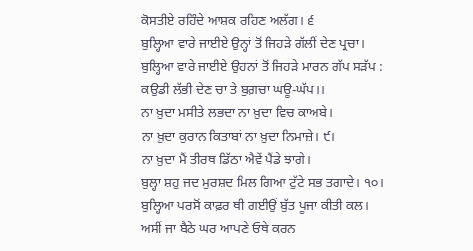ਕੋਸਤੀਏ ਰਹਿੰਦੇ ਆਸ਼ਕ ਰਹਿਣ ਅਲੱਗ। ੬
ਬੁਲ੍ਹਿਆ ਵਾਰੇ ਜਾਈਏ ਉਨ੍ਹਾਂ ਤੋਂ ਜਿਹੜੇ ਗੱਲੀਂ ਦੇਣ ਪ੍ਰਚਾ।
ਬੁਲ੍ਹਿਆ ਵਾਰੇ ਜਾਈਏ ਉਹਨਾਂ ਤੋਂ ਜਿਹੜੇ ਮਾਰਨ ਗੱਪ ਸੜੱਪ :
ਕਉਡੀ ਲੱਭੀ ਦੇਣ ਚਾ ਤੇ ਬੁਗ਼ਚਾ ਘਊ-ਘੱਪ।।
ਨਾ ਖ਼ੁਦਾ ਮਸੀਤੇ ਲਭਦਾ ਨਾ ਖ਼ੁਦਾ ਵਿਚ ਕਾਅਬੇ।
ਨਾ ਖ਼ੁਦਾ ਕੁਰਾਨ ਕਿਤਾਬਾਂ ਨਾ ਖ਼ੁਦਾ ਨਿਮਾਜ਼ੇ। ੯।
ਨਾ ਖ਼ੁਦਾ ਮੈਂ ਤੀਰਥ ਡਿੱਠਾ ਐਵੇਂ ਪੈਂਡੇ ਝਾਗੇ।
ਬੁਲ੍ਹਾ ਸ਼ਹੁ ਜਦ ਮੁਰਸ਼ਦ ਮਿਲ ਗਿਆ ਟੁੱਟੇ ਸਭ ਤਗਾਦੇ। ੧੦।
ਬੁਲ੍ਹਿਆ ਪਰਸੋਂ ਕਾਫ਼ਰ ਥੀ ਗਈਉਂ ਬੁੱਤ ਪੂਜਾ ਕੀਤੀ ਕਲ।
ਅਸੀਂ ਜਾ ਬੈਠੇ ਘਰ ਆਪਣੇ ਓਥੇ ਕਰਨ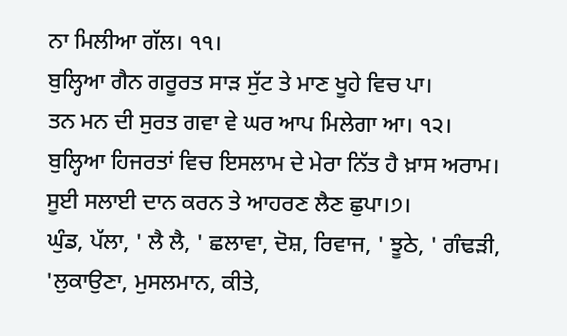ਨਾ ਮਿਲੀਆ ਗੱਲ। ੧੧।
ਬੁਲ੍ਹਿਆ ਗੈਨ ਗਰੂਰਤ ਸਾੜ ਸੁੱਟ ਤੇ ਮਾਣ ਖੂਹੇ ਵਿਚ ਪਾ।
ਤਨ ਮਨ ਦੀ ਸੁਰਤ ਗਵਾ ਵੇ ਘਰ ਆਪ ਮਿਲੇਗਾ ਆ। ੧੨।
ਬੁਲ੍ਹਿਆ ਹਿਜਰਤਾਂ ਵਿਚ ਇਸਲਾਮ ਦੇ ਮੇਰਾ ਨਿੱਤ ਹੈ ਖ਼ਾਸ ਅਰਾਮ।
ਸੂਈ ਸਲਾਈ ਦਾਨ ਕਰਨ ਤੇ ਆਹਰਣ ਲੈਣ ਛੁਪਾ।੭।
ਘੁੰਡ, ਪੱਲਾ, ' ਲੈ ਲੈ, ' ਛਲਾਵਾ, ਦੋਸ਼, ਰਿਵਾਜ, ' ਝੂਠੇ, ' ਗੰਢੜੀ, 'ਲੁਕਾਉਣਾ, ਮੁਸਲਮਾਨ, ਕੀਤੇ,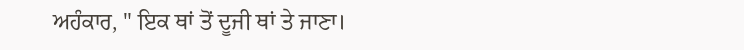ਅਹੰਕਾਰ, " ਇਕ ਥਾਂ ਤੋਂ ਦੂਜੀ ਥਾਂ ਤੇ ਜਾਣਾ।